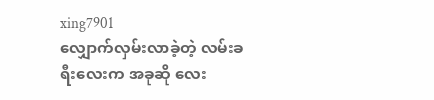xing7901
လျှောက်လှမ်းလာခဲ့တဲ့ လမ်းခရီးလေးက အခုဆို လေး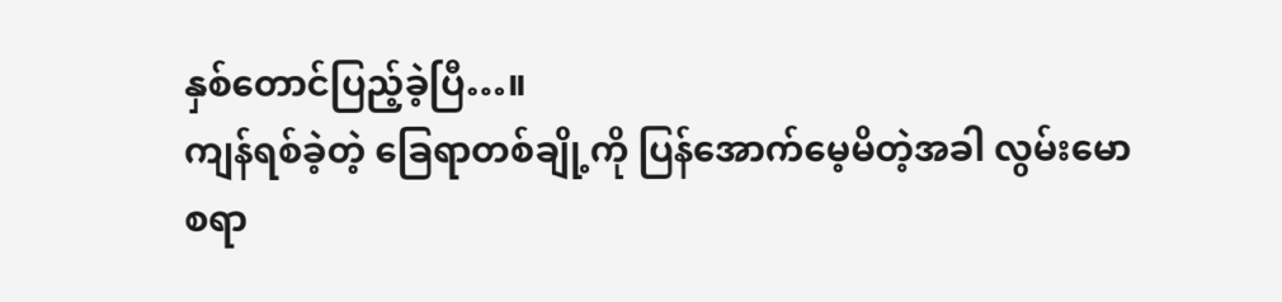နှစ်တောင်ပြည့်ခဲ့ပြီ…။
ကျန်ရစ်ခဲ့တဲ့ ခြေရာတစ်ချို့ကို ပြန်အောက်မေ့မိတဲ့အခါ လွမ်းမောစရာ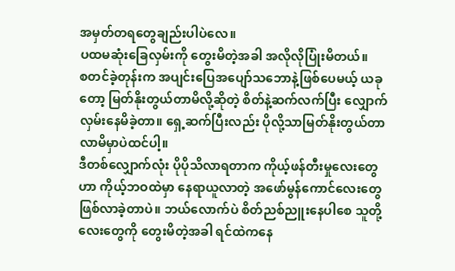အမှတ်တရတွေချည်းပါပဲလေ။
ပထမဆုံးခြေလှမ်းကို တွေးမိတဲ့အခါ အလိုလိုပြုံးမိတယ်။
စတင်ခဲ့တုန်းက အပျင်းပြေအပျော်သဘောနဲ့ဖြစ်ပေမယ့် ယခုတော့ မြတ်နိုးတွယ်တာမိလို့ဆိုတဲ့ စိတ်နဲ့ဆက်လက်ပြီး လျှောက်လှမ်းနေမိခဲ့တာ။ ရှေ့ဆက်ပြီးလည်း ပိုလို့သာမြတ်နိုးတွယ်တာလာမိမှာပဲထင်ပါ့။
ဒီတစ်လျှောက်လုံး ပိုပိုသိလာရတာက ကိုယ့်ဖန်တီးမှုလေးတွေဟာ ကိုယ့်ဘဝထဲမှာ နေရာယူလာတဲ့ အဖော်မွန်ကောင်လေးတွေဖြစ်လာခဲ့တာပဲ။ ဘယ်လောက်ပဲ စိတ်ညစ်ညူးနေပါစေ သူတို့လေးတွေကို တွေးမိတဲ့အခါ ရင်ထဲကနေ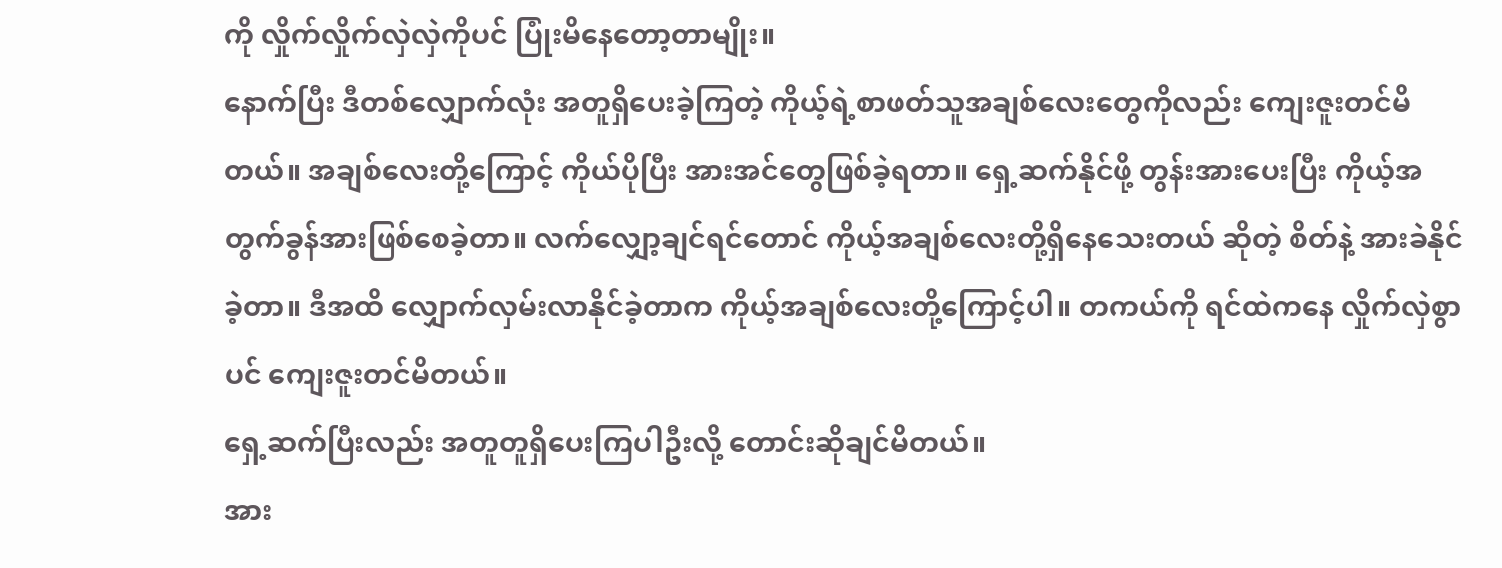ကို လှိုက်လှိုက်လှဲလှဲကိုပင် ပြုံးမိနေတော့တာမျိုး။
နောက်ပြီး ဒီတစ်လျှောက်လုံး အတူရှိပေးခဲ့ကြတဲ့ ကိုယ့်ရဲ့စာဖတ်သူအချစ်လေးတွေကိုလည်း ကျေးဇူးတင်မိတယ်။ အချစ်လေးတို့ကြောင့် ကိုယ်ပိုပြီး အားအင်တွေဖြစ်ခဲ့ရတာ။ ရှေ့ဆက်နိုင်ဖို့ တွန်းအားပေးပြီး ကိုယ့်အတွက်ခွန်အားဖြစ်စေခဲ့တာ။ လက်လျှော့ချင်ရင်တောင် ကိုယ့်အချစ်လေးတို့ရှိနေသေးတယ် ဆိုတဲ့ စိတ်နဲ့ အားခဲနိုင်ခဲ့တာ။ ဒီအထိ လျှောက်လှမ်းလာနိုင်ခဲ့တာက ကိုယ့်အချစ်လေးတို့ကြောင့်ပါ။ တကယ်ကို ရင်ထဲကနေ လှိုက်လှဲစွာပင် ကျေးဇူးတင်မိတယ်။
ရှေ့ဆက်ပြီးလည်း အတူတူရှိပေးကြပါဦးလို့ တောင်းဆိုချင်မိတယ်။
အား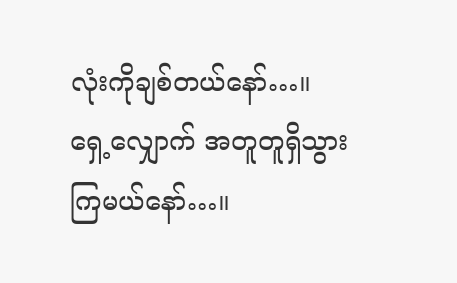လုံးကိုချစ်တယ်နော်…။
ရှေ့လျှောက် အတူတူရှိသွားကြမယ်နော်…။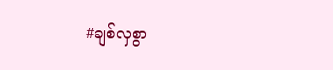#ချစ်လှစွာ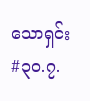သောရှင်း #၃၀.၇.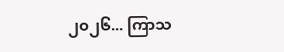၂၀၂၆... ကြာသ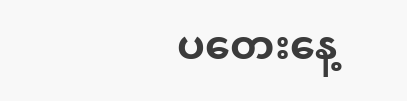ပတေးနေ့